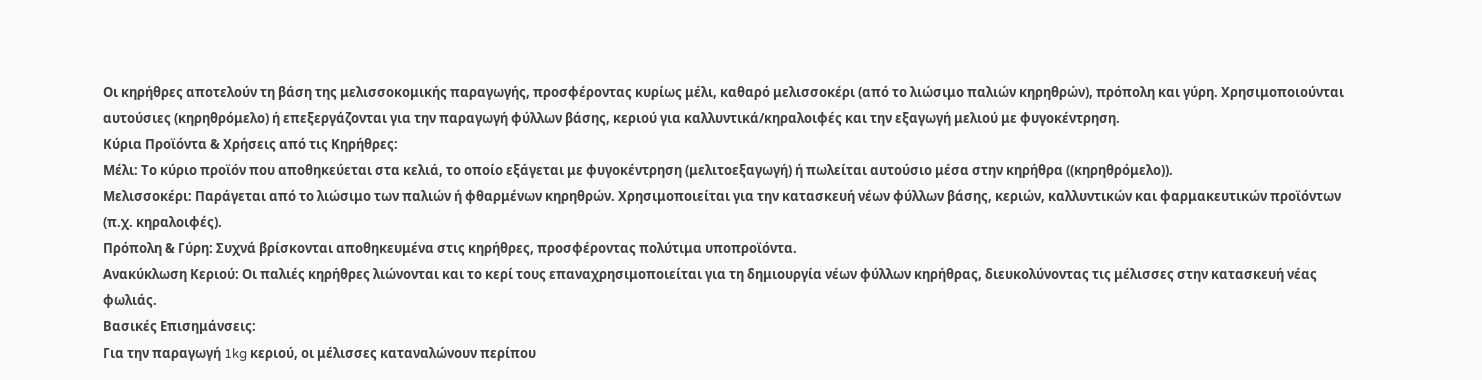Οι κηρήθρες αποτελούν τη βάση της μελισσοκομικής παραγωγής, προσφέροντας κυρίως μέλι, καθαρό μελισσοκέρι (από το λιώσιμο παλιών κηρηθρών), πρόπολη και γύρη. Χρησιμοποιούνται αυτούσιες (κηρηθρόμελο) ή επεξεργάζονται για την παραγωγή φύλλων βάσης, κεριού για καλλυντικά/κηραλοιφές και την εξαγωγή μελιού με φυγοκέντρηση.
Κύρια Προϊόντα & Χρήσεις από τις Κηρήθρες:
Μέλι: Το κύριο προϊόν που αποθηκεύεται στα κελιά, το οποίο εξάγεται με φυγοκέντρηση (μελιτοεξαγωγή) ή πωλείται αυτούσιο μέσα στην κηρήθρα ((κηρηθρόμελο)).
Μελισσοκέρι: Παράγεται από το λιώσιμο των παλιών ή φθαρμένων κηρηθρών. Χρησιμοποιείται για την κατασκευή νέων φύλλων βάσης, κεριών, καλλυντικών και φαρμακευτικών προϊόντων (π.χ. κηραλοιφές).
Πρόπολη & Γύρη: Συχνά βρίσκονται αποθηκευμένα στις κηρήθρες, προσφέροντας πολύτιμα υποπροϊόντα.
Ανακύκλωση Κεριού: Οι παλιές κηρήθρες λιώνονται και το κερί τους επαναχρησιμοποιείται για τη δημιουργία νέων φύλλων κηρήθρας, διευκολύνοντας τις μέλισσες στην κατασκευή νέας φωλιάς.
Βασικές Επισημάνσεις:
Για την παραγωγή 1kg κεριού, οι μέλισσες καταναλώνουν περίπου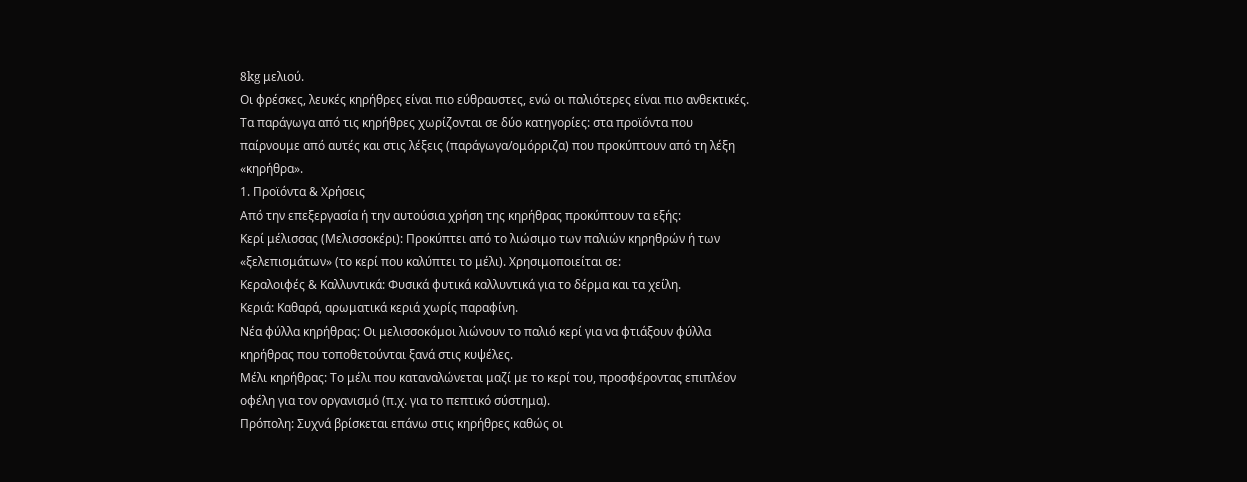8kg μελιού.
Οι φρέσκες, λευκές κηρήθρες είναι πιο εύθραυστες, ενώ οι παλιότερες είναι πιο ανθεκτικές.
Τα παράγωγα από τις κηρήθρες χωρίζονται σε δύο κατηγορίες: στα προϊόντα που παίρνουμε από αυτές και στις λέξεις (παράγωγα/ομόρριζα) που προκύπτουν από τη λέξη «κηρήθρα».
1. Προϊόντα & Χρήσεις
Από την επεξεργασία ή την αυτούσια χρήση της κηρήθρας προκύπτουν τα εξής:
Κερί μέλισσας (Μελισσοκέρι): Προκύπτει από το λιώσιμο των παλιών κηρηθρών ή των «ξελεπισμάτων» (το κερί που καλύπτει το μέλι). Χρησιμοποιείται σε:
Κεραλοιφές & Καλλυντικά: Φυσικά φυτικά καλλυντικά για το δέρμα και τα χείλη.
Κεριά: Καθαρά, αρωματικά κεριά χωρίς παραφίνη.
Νέα φύλλα κηρήθρας: Οι μελισσοκόμοι λιώνουν το παλιό κερί για να φτιάξουν φύλλα κηρήθρας που τοποθετούνται ξανά στις κυψέλες.
Μέλι κηρήθρας: Το μέλι που καταναλώνεται μαζί με το κερί του, προσφέροντας επιπλέον οφέλη για τον οργανισμό (π.χ. για το πεπτικό σύστημα).
Πρόπολη: Συχνά βρίσκεται επάνω στις κηρήθρες καθώς οι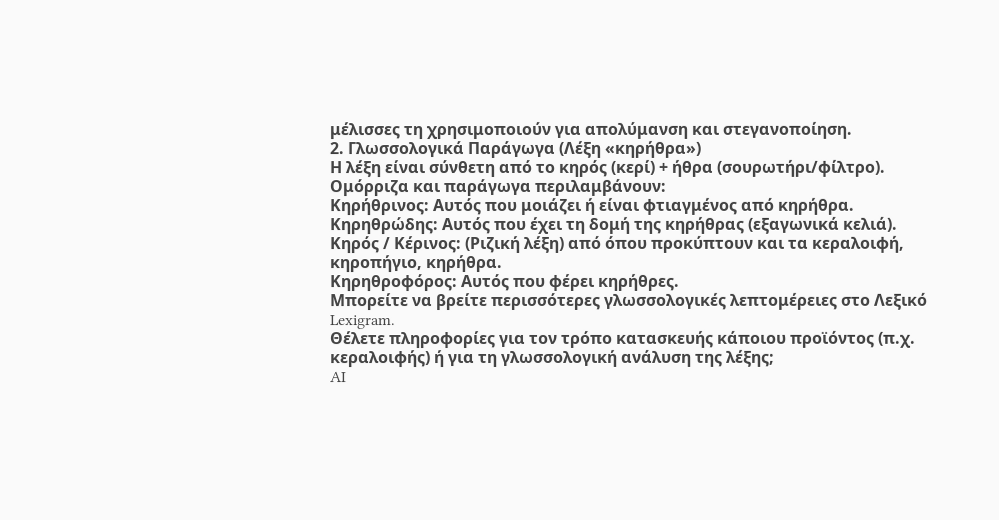μέλισσες τη χρησιμοποιούν για απολύμανση και στεγανοποίηση.
2. Γλωσσολογικά Παράγωγα (Λέξη «κηρήθρα»)
Η λέξη είναι σύνθετη από το κηρός (κερί) + ήθρα (σουρωτήρι/φίλτρο). Ομόρριζα και παράγωγα περιλαμβάνουν:
Κηρήθρινος: Αυτός που μοιάζει ή είναι φτιαγμένος από κηρήθρα.
Κηρηθρώδης: Αυτός που έχει τη δομή της κηρήθρας (εξαγωνικά κελιά).
Κηρός / Κέρινος: (Ριζική λέξη) από όπου προκύπτουν και τα κεραλοιφή, κηροπήγιο, κηρήθρα.
Κηρηθροφόρος: Αυτός που φέρει κηρήθρες.
Μπορείτε να βρείτε περισσότερες γλωσσολογικές λεπτομέρειες στο Λεξικό Lexigram.
Θέλετε πληροφορίες για τον τρόπο κατασκευής κάποιου προϊόντος (π.χ. κεραλοιφής) ή για τη γλωσσολογική ανάλυση της λέξης;
AI